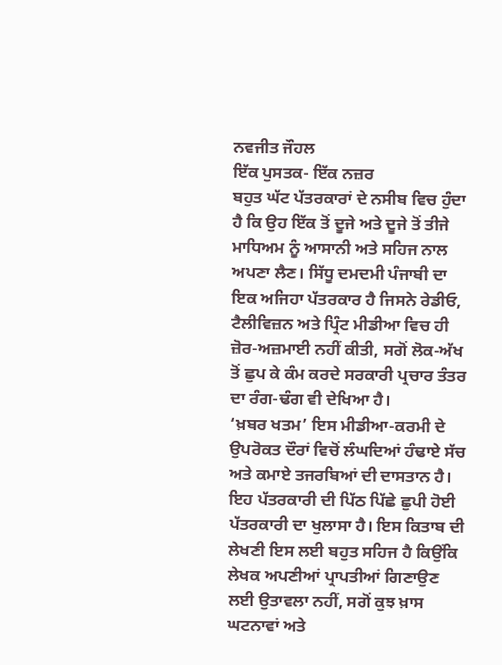ਨਵਜੀਤ ਜੌਹਲ
ਇੱਕ ਪੁਸਤਕ- ਇੱਕ ਨਜ਼ਰ
ਬਹੁਤ ਘੱਟ ਪੱਤਰਕਾਰਾਂ ਦੇ ਨਸੀਬ ਵਿਚ ਹੁੰਦਾ ਹੈ ਕਿ ਉਹ ਇੱਕ ਤੋਂ ਦੂਜੇ ਅਤੇ ਦੂਜੇ ਤੋਂ ਤੀਜੇ ਮਾਧਿਅਮ ਨੂੰ ਆਸਾਨੀ ਅਤੇ ਸਹਿਜ ਨਾਲ ਅਪਣਾ ਲੈਣ। ਸਿੱਧੂ ਦਮਦਮੀ ਪੰਜਾਬੀ ਦਾ ਇਕ ਅਜਿਹਾ ਪੱਤਰਕਾਰ ਹੈ ਜਿਸਨੇ ਰੇਡੀਓ, ਟੈਲੀਵਿਜ਼ਨ ਅਤੇ ਪ੍ਰਿੰਟ ਮੀਡੀਆ ਵਿਚ ਹੀ ਜ਼ੋਰ-ਅਜ਼ਮਾਈ ਨਹੀਂ ਕੀਤੀ, ਸਗੋਂ ਲੋਕ-ਅੱਖ ਤੋਂ ਛੁਪ ਕੇ ਕੰਮ ਕਰਦੇ ਸਰਕਾਰੀ ਪ੍ਰਚਾਰ ਤੰਤਰ ਦਾ ਰੰਗ-ਢੰਗ ਵੀ ਦੇਖਿਆ ਹੈ।
‘ਖ਼ਬਰ ਖਤਮ’ ਇਸ ਮੀਡੀਆ-ਕਰਮੀ ਦੇ ਉਪਰੋਕਤ ਦੌਰਾਂ ਵਿਚੋਂ ਲੰਘਦਿਆਂ ਹੰਢਾਏ ਸੱਚ ਅਤੇ ਕਮਾਏ ਤਜਰਬਿਆਂ ਦੀ ਦਾਸਤਾਨ ਹੈ। ਇਹ ਪੱਤਰਕਾਰੀ ਦੀ ਪਿੱਠ ਪਿੱਛੇ ਛੁਪੀ ਹੋਈ ਪੱਤਰਕਾਰੀ ਦਾ ਖੁਲਾਸਾ ਹੈ। ਇਸ ਕਿਤਾਬ ਦੀ ਲੇਖਣੀ ਇਸ ਲਈ ਬਹੁਤ ਸਹਿਜ ਹੈ ਕਿਉਂਕਿ ਲੇਖਕ ਅਪਣੀਆਂ ਪ੍ਰਾਪਤੀਆਂ ਗਿਣਾਉਣ ਲਈ ਉਤਾਵਲਾ ਨਹੀਂ, ਸਗੋਂ ਕੁਝ ਖ਼ਾਸ ਘਟਨਾਵਾਂ ਅਤੇ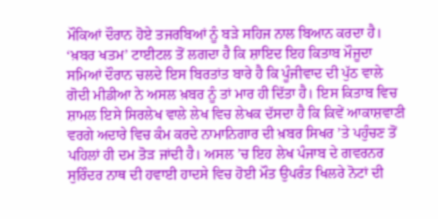ਮੌਕਿਆਂ ਦੌਰਾਨ ਹੋਏ ਤਜਰਬਿਆਂ ਨੂੰ ਬੜੇ ਸਹਿਜ ਨਾਲ ਬਿਆਨ ਕਰਦਾ ਹੈ।
‘ਖ਼ਬਰ ਖਤਮ’ ਟਾਈਟਲ ਤੋਂ ਲਗਦਾ ਹੈ ਕਿ ਸ਼ਾਇਦ ਇਹ ਕਿਤਾਬ ਮੌਜੂਦਾ ਸਮਿਆਂ ਦੌਰਾਨ ਚਲਦੇ ਇਸ ਬਿਰਤਾਂਤ ਬਾਰੇ ਹੈ ਕਿ ਪੂੰਜੀਵਾਦ ਦੀ ਪੁੱਠ ਵਾਲੇ ਗੋਦੀ ਮੀਡੀਆ ਨੇ ਅਸਲ ਖ਼ਬਰ ਨੂੰ ਤਾਂ ਮਾਰ ਹੀ ਦਿੱਤਾ ਹੈ। ਇਸ ਕਿਤਾਬ ਵਿਚ ਸ਼ਾਮਲ ਇਸੇ ਸਿਰਲੇਖ ਵਾਲੇ ਲੇਖ ਵਿਚ ਲੇਖਕ ਦੱਸਦਾ ਹੈ ਕਿ ਕਿਵੇਂ ਆਕਾਸ਼ਵਾਣੀ ਵਰਗੇ ਅਦਾਰੇ ਵਿਚ ਕੰਮ ਕਰਦੇ ਨਾਮਾਨਿਗਾਰ ਦੀ ਖ਼ਬਰ ਸਿਖਰ ’ਤੇ ਪਹੁੰਚਣ ਤੋਂ ਪਹਿਲਾਂ ਹੀ ਦਮ ਤੋੜ ਜਾਂਦੀ ਹੈ। ਅਸਲ ’ਚ ਇਹ ਲੇਖ ਪੰਜਾਬ ਦੇ ਗਵਰਨਰ ਸੁਰਿੰਦਰ ਨਾਥ ਦੀ ਹਵਾਈ ਹਾਦਸੇ ਵਿਚ ਹੋਈ ਮੌਤ ਉਪਰੰਤ ਖਿਲਰੇ ਨੋਟਾਂ ਦੀ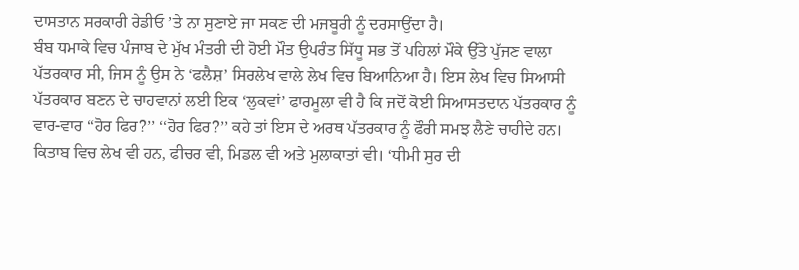ਦਾਸਤਾਨ ਸਰਕਾਰੀ ਰੇਡੀਓ ’ਤੇ ਨਾ ਸੁਣਾਏ ਜਾ ਸਕਣ ਦੀ ਮਜਬੂਰੀ ਨੂੰ ਦਰਸਾਉਂਦਾ ਹੈ।
ਬੰਬ ਧਮਾਕੇ ਵਿਚ ਪੰਜਾਬ ਦੇ ਮੁੱਖ ਮੰਤਰੀ ਦੀ ਹੋਈ ਮੌਤ ਉਪਰੰਤ ਸਿੱਧੂ ਸਭ ਤੋਂ ਪਹਿਲਾਂ ਮੌਕੇ ਉੱਤੇ ਪੁੱਜਣ ਵਾਲਾ ਪੱਤਰਕਾਰ ਸੀ, ਜਿਸ ਨੂੰ ਉਸ ਨੇ ‘ਫਲੈਸ਼’ ਸਿਰਲੇਖ ਵਾਲੇ ਲੇਖ ਵਿਚ ਬਿਆਨਿਆ ਹੈ। ਇਸ ਲੇਖ ਵਿਚ ਸਿਆਸੀ ਪੱਤਰਕਾਰ ਬਣਨ ਦੇ ਚਾਹਵਾਨਾਂ ਲਈ ਇਕ ‘ਲੁਕਵਾਂ’ ਫਾਰਮੂਲਾ ਵੀ ਹੈ ਕਿ ਜਦੋਂ ਕੋਈ ਸਿਆਸਤਦਾਨ ਪੱਤਰਕਾਰ ਨੂੰ ਵਾਰ-ਵਾਰ ‘‘ਹੋਰ ਫਿਰ?’’ ‘‘ਹੋਰ ਫਿਰ?’’ ਕਹੇ ਤਾਂ ਇਸ ਦੇ ਅਰਥ ਪੱਤਰਕਾਰ ਨੂੰ ਫੌਰੀ ਸਮਝ ਲੈਣੇ ਚਾਹੀਦੇ ਹਨ।
ਕਿਤਾਬ ਵਿਚ ਲੇਖ ਵੀ ਹਨ, ਫੀਚਰ ਵੀ, ਮਿਡਲ ਵੀ ਅਤੇ ਮੁਲਾਕਾਤਾਂ ਵੀ। ‘ਧੀਮੀ ਸੁਰ ਦੀ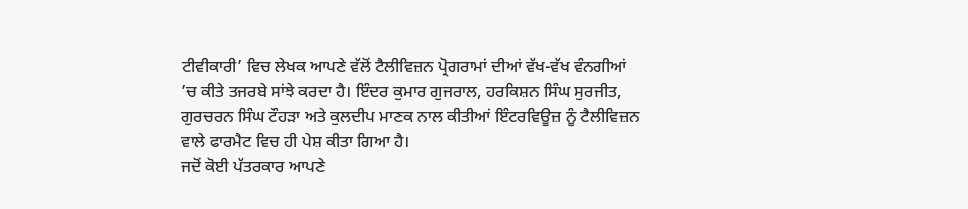ਟੀਵੀਕਾਰੀ’ ਵਿਚ ਲੇਖਕ ਆਪਣੇ ਵੱਲੋਂ ਟੈਲੀਵਿਜ਼ਨ ਪ੍ਰੋਗਰਾਮਾਂ ਦੀਆਂ ਵੱਖ-ਵੱਖ ਵੰਨਗੀਆਂ ’ਚ ਕੀਤੇ ਤਜਰਬੇ ਸਾਂਝੇ ਕਰਦਾ ਹੈ। ਇੰਦਰ ਕੁਮਾਰ ਗੁਜਰਾਲ, ਹਰਕਿਸ਼ਨ ਸਿੰਘ ਸੁਰਜੀਤ, ਗੁਰਚਰਨ ਸਿੰਘ ਟੌਹੜਾ ਅਤੇ ਕੁਲਦੀਪ ਮਾਣਕ ਨਾਲ ਕੀਤੀਆਂ ਇੰਟਰਵਿਊਜ਼ ਨੂੰ ਟੈਲੀਵਿਜ਼ਨ ਵਾਲੇ ਫਾਰਮੈਟ ਵਿਚ ਹੀ ਪੇਸ਼ ਕੀਤਾ ਗਿਆ ਹੈ।
ਜਦੋਂ ਕੋਈ ਪੱਤਰਕਾਰ ਆਪਣੇ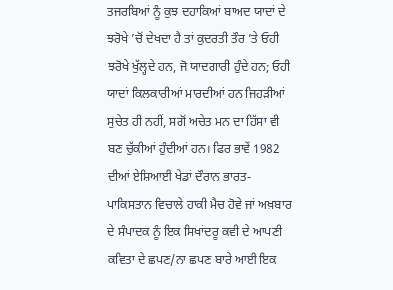ਤਜਰਬਿਆਂ ਨੂੰ ਕੁਝ ਦਹਾਕਿਆਂ ਬਾਅਦ ਯਾਦਾਂ ਦੇ ਝਰੋਖੇ ’ਚੋਂ ਦੇਖਦਾ ਹੈ ਤਾਂ ਕੁਦਰਤੀ ਤੌਰ ’ਤੇ ਓਹੀ ਝਰੋਖੇ ਖੁੱਲ੍ਹਦੇ ਹਨ, ਜੋ ਯਾਦਗਾਰੀ ਹੁੰਦੇ ਹਨ; ਓਹੀ ਯਾਦਾਂ ਕਿਲਕਾਰੀਆਂ ਮਾਰਦੀਆਂ ਹਨ ਜਿਹੜੀਆਂ ਸੁਚੇਤ ਹੀ ਨਹੀਂ, ਸਗੋਂ ਅਚੇਤ ਮਨ ਦਾ ਹਿੱਸਾ ਵੀ ਬਣ ਚੁੱਕੀਆਂ ਹੁੰਦੀਆਂ ਹਨ। ਫਿਰ ਭਾਵੇਂ 1982 ਦੀਆਂ ਏਸ਼ਿਆਈ ਖੇਡਾਂ ਦੌਰਾਨ ਭਾਰਤ-ਪਾਕਿਸਤਾਨ ਵਿਚਾਲੇ ਹਾਕੀ ਮੈਚ ਹੋਵੇ ਜਾਂ ਅਖ਼ਬਾਰ ਦੇ ਸੰਪਾਦਕ ਨੂੰ ਇਕ ਸਿਖਾਂਦਰੂ ਕਵੀ ਦੇ ਆਪਣੀ ਕਵਿਤਾ ਦੇ ਛਪਣ/ਨਾ ਛਪਣ ਬਾਰੇ ਆਈ ਇਕ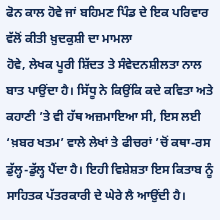ਫੋਨ ਕਾਲ ਹੋਵੇ ਜਾਂ ਬਹਿਮਣ ਪਿੰਡ ਦੇ ਇਕ ਪਰਿਵਾਰ ਵੱਲੋਂ ਕੀਤੀ ਖ਼ੁਦਕੁਸ਼ੀ ਦਾ ਮਾਮਲਾ
ਹੋਵੇ, ਲੇਖਕ ਪੂਰੀ ਸ਼ਿੱਦਤ ਤੇ ਸੰਵੇਦਨਸ਼ੀਲਤਾ ਨਾਲ ਬਾਤ ਪਾਉਂਦਾ ਹੈ। ਸਿੱਧੂ ਨੇ ਕਿਉਂਕਿ ਕਦੇ ਕਵਿਤਾ ਅਤੇ ਕਹਾਣੀ ’ਤੇ ਵੀ ਹੱਥ ਅਜ਼ਮਾਇਆ ਸੀ, ਇਸ ਲਈ ‘ਖ਼ਬਰ ਖਤਮ’ ਵਾਲੇ ਲੇਖਾਂ ਤੇ ਫੀਚਰਾਂ ’ਚੋਂ ਕਥਾ-ਰਸ ਡੁੱਲ੍ਹ-ਡੁੱਲ੍ਹ ਪੈਂਦਾ ਹੈ। ਇਹੀ ਵਿਸ਼ੇਸ਼ਤਾ ਇਸ ਕਿਤਾਬ ਨੂੰ ਸਾਹਿਤਕ ਪੱਤਰਕਾਰੀ ਦੇ ਘੇਰੇ ਲੈ ਆਉਂਦੀ ਹੈ।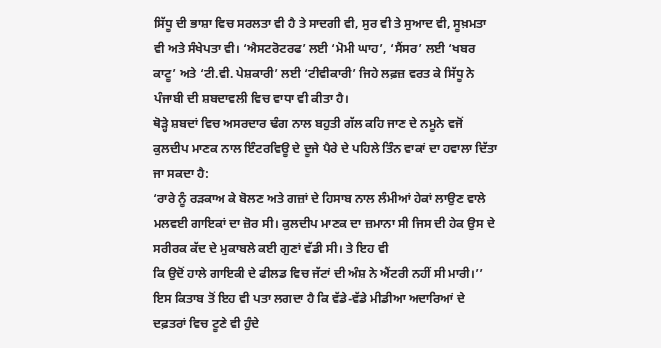ਸਿੱਧੂ ਦੀ ਭਾਸ਼ਾ ਵਿਚ ਸਰਲਤਾ ਵੀ ਹੈ ਤੇ ਸਾਦਗੀ ਵੀ, ਸੁਰ ਵੀ ਤੇ ਸੁਆਦ ਵੀ, ਸੂਖ਼ਮਤਾ ਵੀ ਅਤੇ ਸੰਖੇਪਤਾ ਵੀ। ‘ਐਸਟਰੋਟਰਫ’ ਲਈ ‘ਮੋਮੀ ਘਾਹ’, ‘ਸੈਂਸਰ’ ਲਈ ‘ਖਬਰ ਕਾਟੂ’ ਅਤੇ ‘ਟੀ.ਵੀ. ਪੇਸ਼ਕਾਰੀ’ ਲਈ ‘ਟੀਵੀਕਾਰੀ’ ਜਿਹੇ ਲਫ਼ਜ਼ ਵਰਤ ਕੇ ਸਿੱਧੂ ਨੇ ਪੰਜਾਬੀ ਦੀ ਸ਼ਬਦਾਵਲੀ ਵਿਚ ਵਾਧਾ ਵੀ ਕੀਤਾ ਹੈ।
ਥੋੜ੍ਹੇ ਸ਼ਬਦਾਂ ਵਿਚ ਅਸਰਦਾਰ ਢੰਗ ਨਾਲ ਬਹੁਤੀ ਗੱਲ ਕਹਿ ਜਾਣ ਦੇ ਨਮੂਨੇ ਵਜੋਂ ਕੁਲਦੀਪ ਮਾਣਕ ਨਾਲ ਇੰਟਰਵਿਊ ਦੇ ਦੂਜੇ ਪੈਰੇ ਦੇ ਪਹਿਲੇ ਤਿੰਨ ਵਾਕਾਂ ਦਾ ਹਵਾਲਾ ਦਿੱਤਾ ਜਾ ਸਕਦਾ ਹੈ:
‘ਰਾਰੇ ਨੂੰ ਰੜਕਾਅ ਕੇ ਬੋਲਣ ਅਤੇ ਗਜ਼ਾਂ ਦੇ ਹਿਸਾਬ ਨਾਲ ਲੰਮੀਆਂ ਹੇਕਾਂ ਲਾਉਣ ਵਾਲੇ ਮਲਵਈ ਗਾਇਕਾਂ ਦਾ ਜ਼ੋਰ ਸੀ। ਕੁਲਦੀਪ ਮਾਣਕ ਦਾ ਜ਼ਮਾਨਾ ਸੀ ਜਿਸ ਦੀ ਹੇਕ ਉਸ ਦੇ ਸਰੀਰਕ ਕੱਦ ਦੇ ਮੁਕਾਬਲੇ ਕਈ ਗੁਣਾਂ ਵੱਡੀ ਸੀ। ਤੇ ਇਹ ਵੀ
ਕਿ ਉਦੋਂ ਹਾਲੇ ਗਾਇਕੀ ਦੇ ਫੀਲਡ ਵਿਚ ਜੱਟਾਂ ਦੀ ਅੰਸ਼ ਨੇ ਐਂਟਰੀ ਨਹੀਂ ਸੀ ਮਾਰੀ।’’
ਇਸ ਕਿਤਾਬ ਤੋਂ ਇਹ ਵੀ ਪਤਾ ਲਗਦਾ ਹੈ ਕਿ ਵੱਡੇ-ਵੱਡੇ ਮੀਡੀਆ ਅਦਾਰਿਆਂ ਦੇ ਦਫ਼ਤਰਾਂ ਵਿਚ ਟੂਣੇ ਵੀ ਹੁੰਦੇ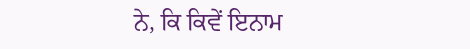ਨੇ, ਕਿ ਕਿਵੇਂ ਇਨਾਮ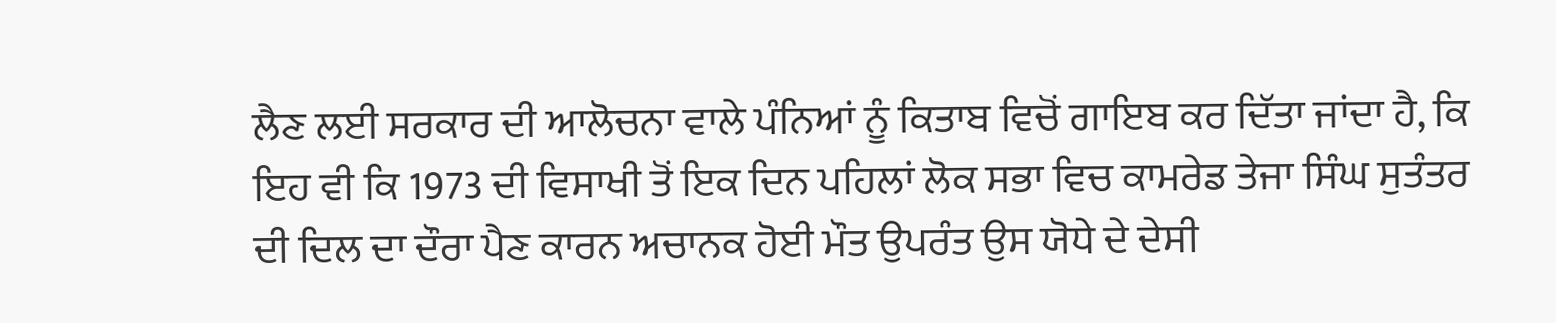ਲੈਣ ਲਈ ਸਰਕਾਰ ਦੀ ਆਲੋਚਨਾ ਵਾਲੇ ਪੰਨਿਆਂ ਨੂੰ ਕਿਤਾਬ ਵਿਚੋਂ ਗਾਇਬ ਕਰ ਦਿੱਤਾ ਜਾਂਦਾ ਹੈ, ਕਿ ਇਹ ਵੀ ਕਿ 1973 ਦੀ ਵਿਸਾਖੀ ਤੋਂ ਇਕ ਦਿਨ ਪਹਿਲਾਂ ਲੋਕ ਸਭਾ ਵਿਚ ਕਾਮਰੇਡ ਤੇਜਾ ਸਿੰਘ ਸੁਤੰਤਰ ਦੀ ਦਿਲ ਦਾ ਦੌਰਾ ਪੈਣ ਕਾਰਨ ਅਚਾਨਕ ਹੋਈ ਮੌਤ ਉਪਰੰਤ ਉਸ ਯੋਧੇ ਦੇ ਦੇਸੀ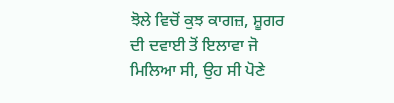ਝੋਲੇ ਵਿਚੋਂ ਕੁਝ ਕਾਗਜ਼, ਸ਼ੂਗਰ ਦੀ ਦਵਾਈ ਤੋਂ ਇਲਾਵਾ ਜੋ ਮਿਲਿਆ ਸੀ, ਉਹ ਸੀ ਪੋਣੇ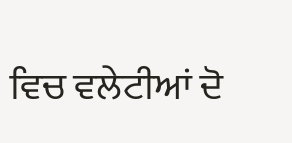ਵਿਚ ਵਲੇਟੀਆਂ ਦੋ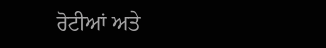ਰੋਟੀਆਂ ਅਤੇ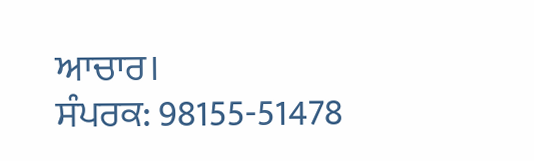ਆਚਾਰ।
ਸੰਪਰਕ: 98155-51478